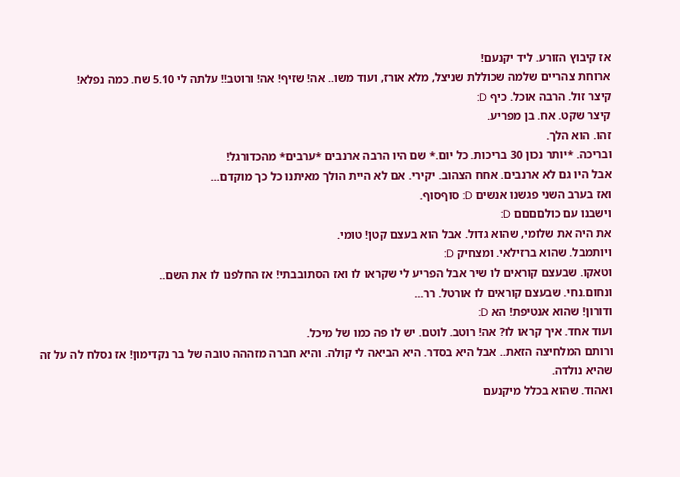אז קיבוץ הזורע. ליד יקנעם!
ארוחת צהריים שלמה שכוללת שניצל, מלא אורז, ועוד משו.. אה! שזיף! אה! ורוטב!! עלתה לי 5.10 שח. כמה נפלא!
קיצר זול. הרבה אוכל. כיף D:
קיצר שקט. אח. בן מפריע.
זהו. הוא הלך.
ובריכה. *יותר נכון 30 בריכות. כל יום.* שם היו הרבה ארנבים *ערבים* מהכדורגל!
אבל היו גם לא ארנבים. אחח הצהוב. יקירי. אם לא היית הולך מאיתנו כל כך מוקדם...
ואז בערב השני פגשנו אנשים D: סוףסוף.
וישבנו עם כולםםםם D:
את היה את שלומי, שהוא גדול. אבל הוא בעצם קטן! טומי.
ויותמבל. שהוא ברזילאי. ומצחיק D:
וטאקו. שבעצם קוראים לו שיר אבל הפריע לי שקראו לו ואז הסתובבתי! אז החלפנו לו את השם..
ונחום.נחי. שבעצם קוראים לו אורטל. רר...
ודורון! שהוא אנטיפת! הא D:
ועוד אחד. איך קראו לו? אה! רוטב. לוטם. יש לו פה כמו של מיכל.
ורותם המלחיצה הזאת.. אבל היא בסדר. היא הביאה לי קולה. והיא חברה מזההה טובה של בר נקדימון! אז נסלח לה על זה שהיא נולדה.
ואהוד. שהוא בכלל מיקנעם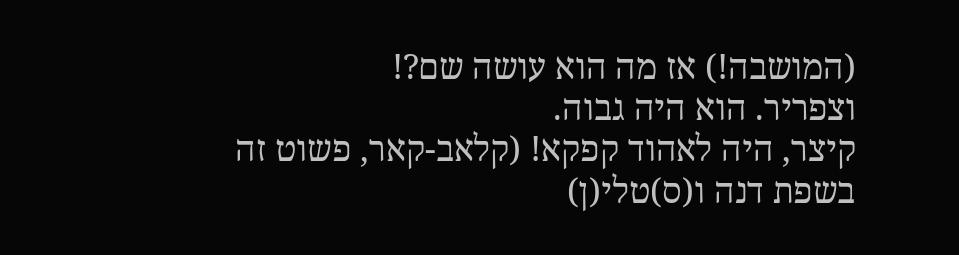(המושבה!) אז מה הוא עושה שם?!
וצפריר. הוא היה גבוה.
קיצר, היה לאהוד קפקא! (קלאב-קאר, פשוט זה בשפת דנה ו(ס)טלי(ן)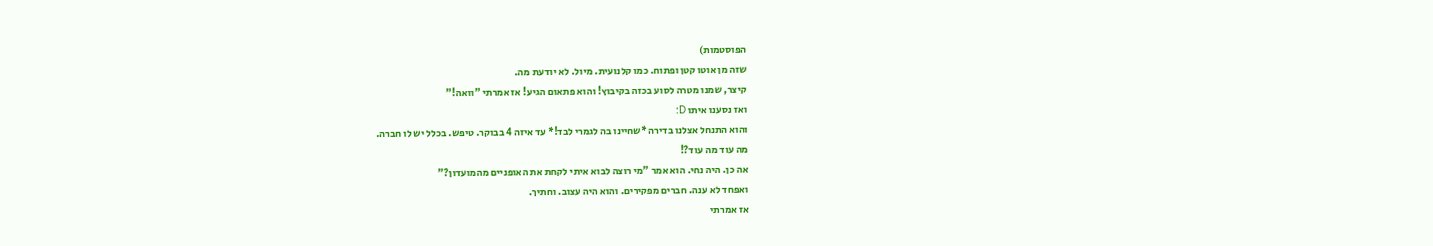הפוסטמות)
שזה מן אוטו קטן ופתוח. כמו קלנועית. מיול. לא יודעת מה.
קיצר, שמנו מטרה לסוע בכזה בקיבוץ! והוא פתאום הגיע! אז אמרתי "וואה!"
ואז נסענו איתו D:
והוא התנחל אצלנו בדירה *שחיינו בה לגמרי לבד!* עד איזה 4 בבוקר. טיפש. בכלל יש לו חברה.
מה עוד מה עוד?!
אה כן. היה נחי. הוא אמר "מי רוצה לבוא איתי לקחת את האופניים מהמועדון?"
ואפחד לא ענה. חברים מפקירים. והוא היה עצוב. וחתיך.
אז אמרתי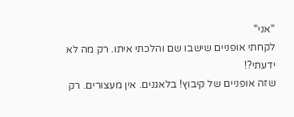"אני"
לקחתי אופניים שישבו שם והלכתי איתו. רק מה לא ידעתי?!
שזה אופניים של קיבוץ! בלאגנים. אין מעצורים. רק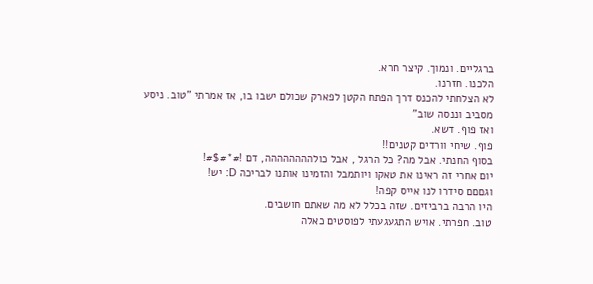ברגליים. ונמוך. קיצר חרא.
הלכנו. חזרנו.
לא הצלחתי להכנס דרך הפתח הקטן לפארק שכולם ישבו בו, אז אמרתי "טוב. ניסע מסביב וננסה שוב"
ואז פוף. דשא.
פוף. שיחי וורדים קטנים!!
בסוף החנתי. אבל מה? כל הרגל , אבל כולהההההההה, דם !#*#$#!
יום אחרי זה ראינו את טאקו ויותמבל והזמינו אותנו לבריכה D: יש!
וגםםם סידרו לנו אייס קפה!
היו הרבה ברביזים. שזה בכלל לא מה שאתם חושבים.
טוב. חפרתי. אויש התגעגעתי לפוסטים כאלה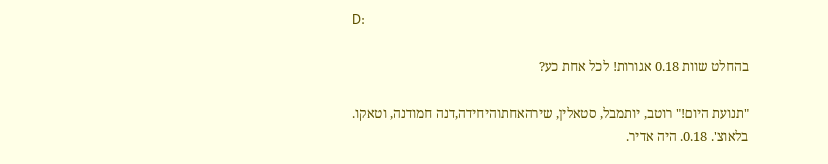D:

בהחלט שוות 0.18 אגורות! לכל אחת כע?

"תנועת היום!" רוטב, יותמבל, סטאלין, שירהאחתוהיחידה,דנה חמודנה, וטאקו.
בלאוצ'. 0.18. היה אדיר.